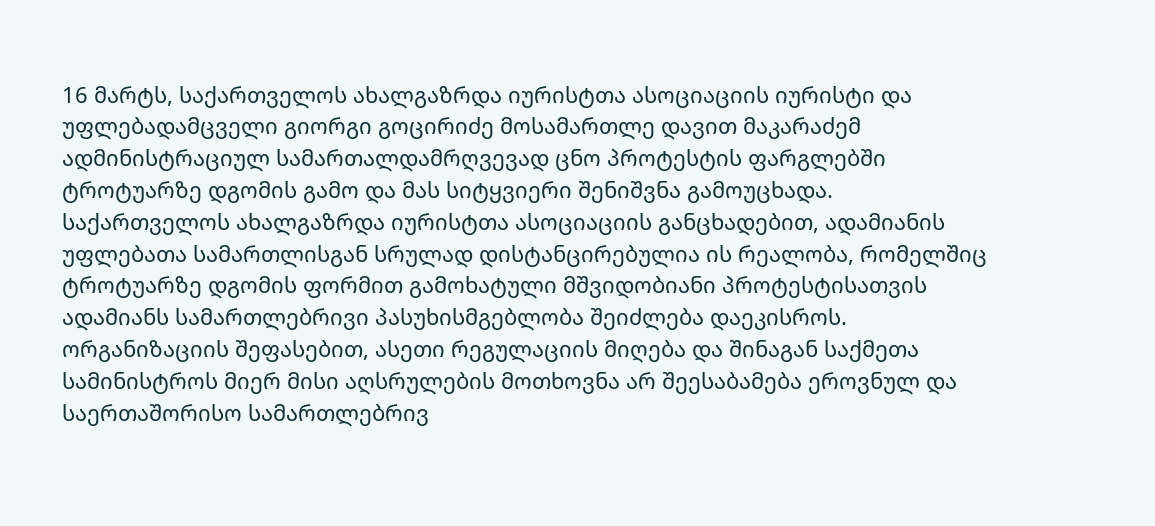16 მარტს, საქართველოს ახალგაზრდა იურისტთა ასოციაციის იურისტი და უფლებადამცველი გიორგი გოცირიძე მოსამართლე დავით მაკარაძემ ადმინისტრაციულ სამართალდამრღვევად ცნო პროტესტის ფარგლებში ტროტუარზე დგომის გამო და მას სიტყვიერი შენიშვნა გამოუცხადა.
საქართველოს ახალგაზრდა იურისტთა ასოციაციის განცხადებით, ადამიანის უფლებათა სამართლისგან სრულად დისტანცირებულია ის რეალობა, რომელშიც ტროტუარზე დგომის ფორმით გამოხატული მშვიდობიანი პროტესტისათვის ადამიანს სამართლებრივი პასუხისმგებლობა შეიძლება დაეკისროს.
ორგანიზაციის შეფასებით, ასეთი რეგულაციის მიღება და შინაგან საქმეთა სამინისტროს მიერ მისი აღსრულების მოთხოვნა არ შეესაბამება ეროვნულ და საერთაშორისო სამართლებრივ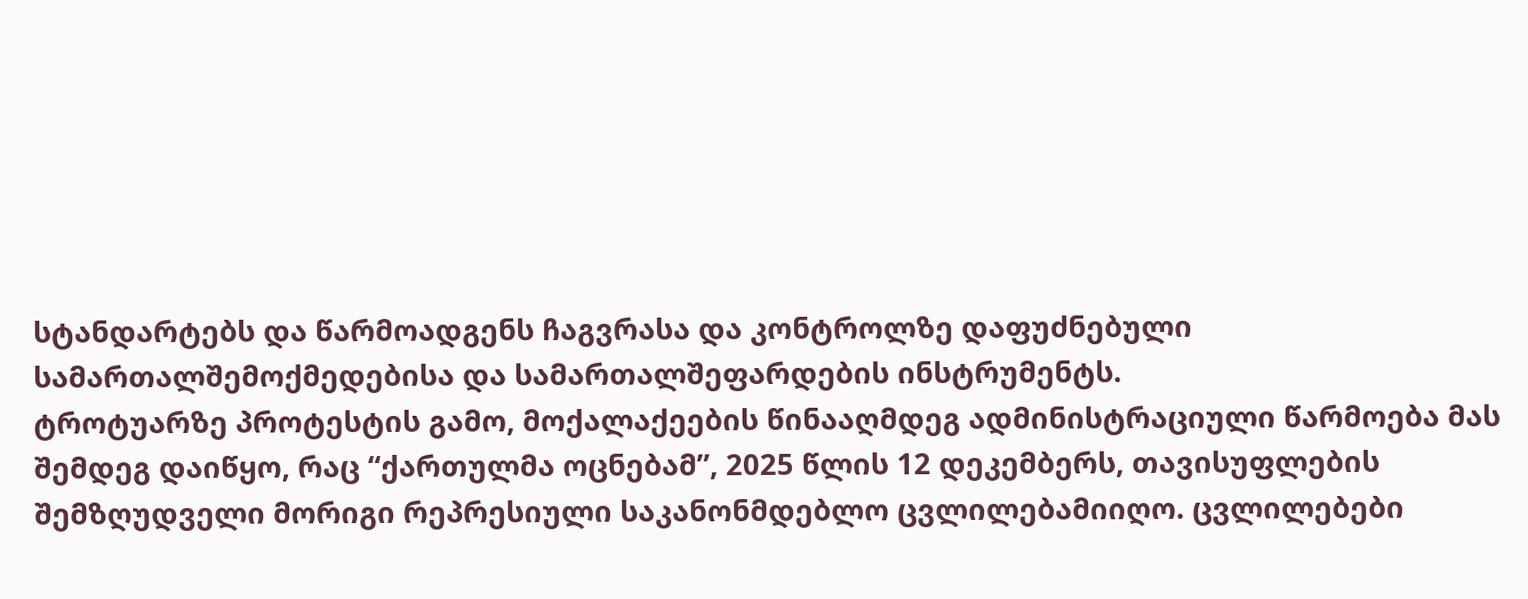სტანდარტებს და წარმოადგენს ჩაგვრასა და კონტროლზე დაფუძნებული სამართალშემოქმედებისა და სამართალშეფარდების ინსტრუმენტს.
ტროტუარზე პროტესტის გამო, მოქალაქეების წინააღმდეგ ადმინისტრაციული წარმოება მას შემდეგ დაიწყო, რაც “ქართულმა ოცნებამ”, 2025 წლის 12 დეკემბერს, თავისუფლების შემზღუდველი მორიგი რეპრესიული საკანონმდებლო ცვლილებამიიღო. ცვლილებები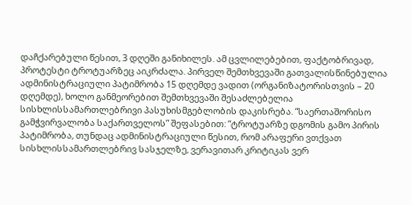დაჩქარებული წესით, 3 დღეში განიხილეს. ამ ცვლილებებით, ფაქტობრივად, პროტესტი ტროტუარზეც აიკრძალა. პირველ შემთხვევაში გათვალისწინებულია ადმინისტრაციული პატიმრობა 15 დღემდე ვადით (ორგანიზატორისთვის – 20 დღემდე), ხოლო განმეორებით შემთხვევაში შესაძლებელია სისხლისსამართლებრივი პასუხისმგებლობის დაკისრება. “საერთაშორისო გამჭვირვალობა საქართველოს” შეფასებით: “ტროტუარზე დგომის გამო პირის პატიმრობა, თუნდაც ადმინისტრაციული წესით, რომ არაფერი ვთქვათ სისხლისსამართლებრივ სასჯელზე, ვერავითარ კრიტიკას ვერ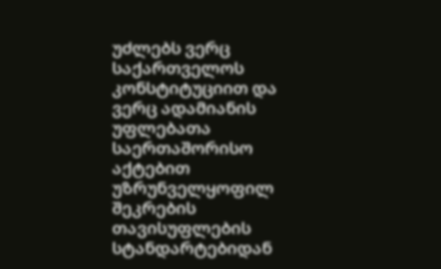უძლებს ვერც საქართველოს კონსტიტუციით და ვერც ადამიანის უფლებათა საერთაშორისო აქტებით უზრუნველყოფილ შეკრების თავისუფლების სტანდარტებიდან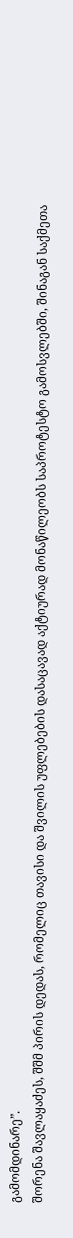გამომდინარე”.
შორენა შავლაყაძეს, შშმ პირის დედას, რომელიც თავისი და შვილის უფლებების დასაცავად აქტიურად მონაწილეობს საპროტესტო გამოსვლებში, შინაგან საქმეთა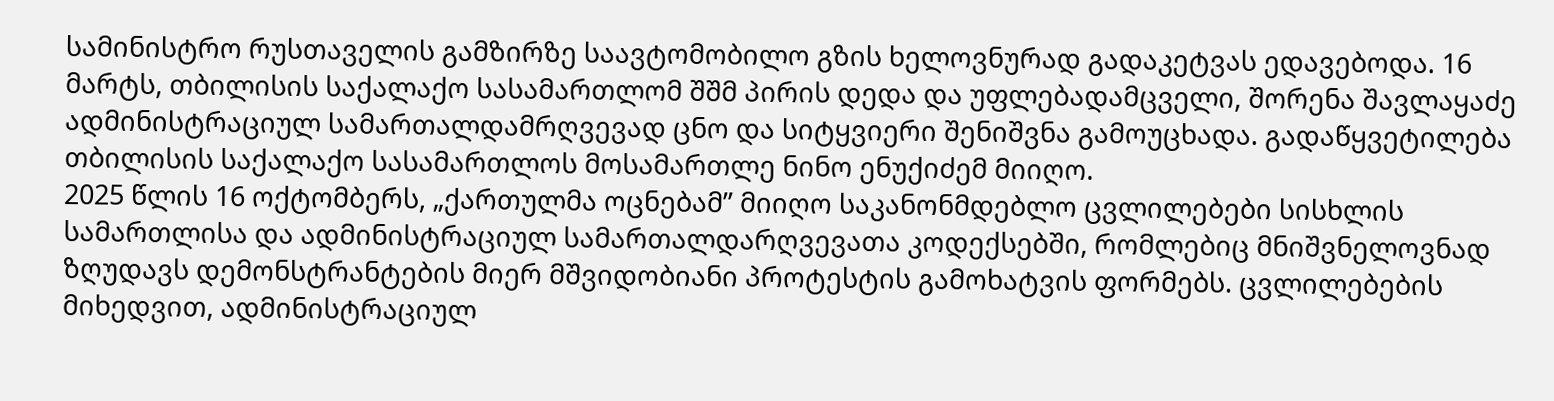სამინისტრო რუსთაველის გამზირზე საავტომობილო გზის ხელოვნურად გადაკეტვას ედავებოდა. 16 მარტს, თბილისის საქალაქო სასამართლომ შშმ პირის დედა და უფლებადამცველი, შორენა შავლაყაძე ადმინისტრაციულ სამართალდამრღვევად ცნო და სიტყვიერი შენიშვნა გამოუცხადა. გადაწყვეტილება თბილისის საქალაქო სასამართლოს მოსამართლე ნინო ენუქიძემ მიიღო.
2025 წლის 16 ოქტომბერს, „ქართულმა ოცნებამ” მიიღო საკანონმდებლო ცვლილებები სისხლის სამართლისა და ადმინისტრაციულ სამართალდარღვევათა კოდექსებში, რომლებიც მნიშვნელოვნად ზღუდავს დემონსტრანტების მიერ მშვიდობიანი პროტესტის გამოხატვის ფორმებს. ცვლილებების მიხედვით, ადმინისტრაციულ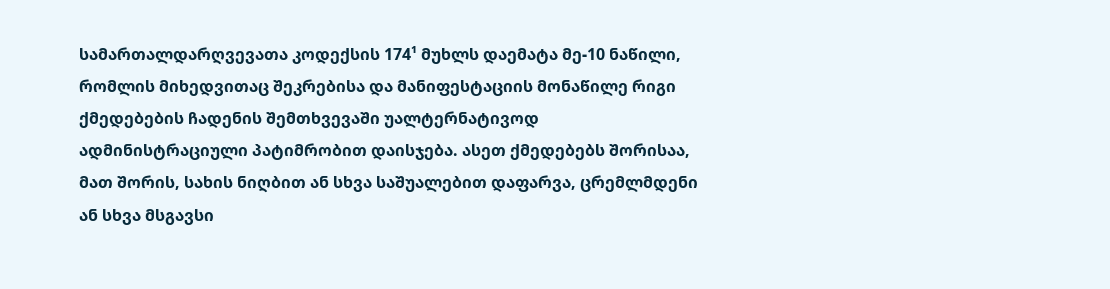სამართალდარღვევათა კოდექსის 174¹ მუხლს დაემატა მე-10 ნაწილი, რომლის მიხედვითაც შეკრებისა და მანიფესტაციის მონაწილე რიგი ქმედებების ჩადენის შემთხვევაში უალტერნატივოდ ადმინისტრაციული პატიმრობით დაისჯება. ასეთ ქმედებებს შორისაა, მათ შორის, სახის ნიღბით ან სხვა საშუალებით დაფარვა, ცრემლმდენი ან სხვა მსგავსი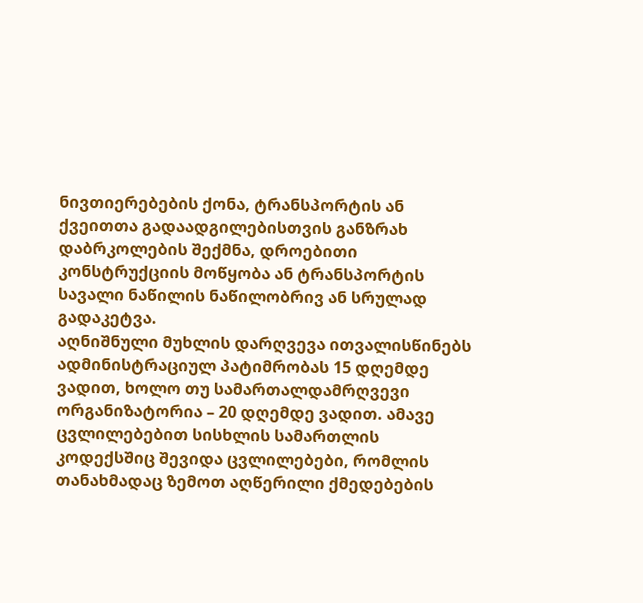ნივთიერებების ქონა, ტრანსპორტის ან ქვეითთა გადაადგილებისთვის განზრახ დაბრკოლების შექმნა, დროებითი კონსტრუქციის მოწყობა ან ტრანსპორტის სავალი ნაწილის ნაწილობრივ ან სრულად გადაკეტვა.
აღნიშნული მუხლის დარღვევა ითვალისწინებს ადმინისტრაციულ პატიმრობას 15 დღემდე ვადით, ხოლო თუ სამართალდამრღვევი ორგანიზატორია – 20 დღემდე ვადით. ამავე ცვლილებებით სისხლის სამართლის კოდექსშიც შევიდა ცვლილებები, რომლის თანახმადაც ზემოთ აღწერილი ქმედებების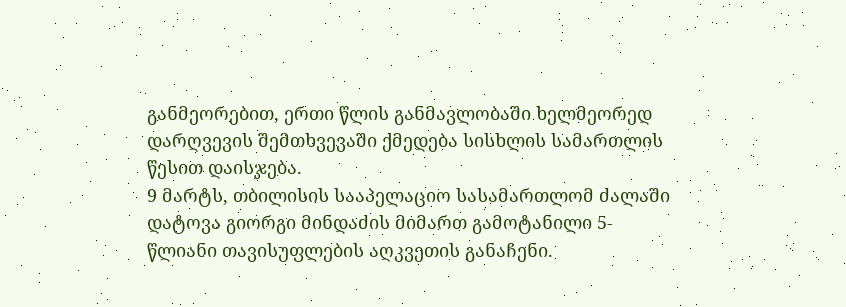განმეორებით, ერთი წლის განმავლობაში ხელმეორედ დარღვევის შემთხვევაში ქმედება სისხლის სამართლის წესით დაისჯება.
9 მარტს, თბილისის სააპელაციო სასამართლომ ძალაში დატოვა გიორგი მინდაძის მიმართ გამოტანილი 5-წლიანი თავისუფლების აღკვეთის განაჩენი.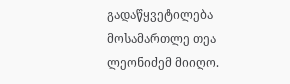გადაწყვეტილება მოსამართლე თეა ლეონიძემ მიიღო.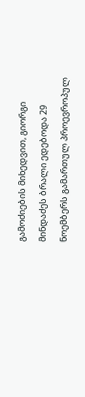გამოძიების მიხედვით, გიორგი მინდაძეს ბრალი ედებოდა 29 ნოემბერს გამართულ პროევროპულ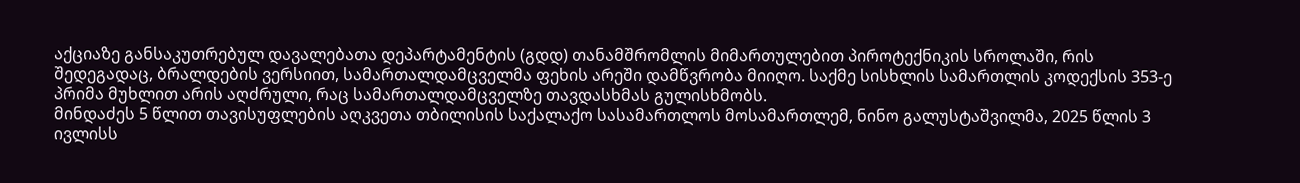აქციაზე განსაკუთრებულ დავალებათა დეპარტამენტის (გდდ) თანამშრომლის მიმართულებით პიროტექნიკის სროლაში, რის შედეგადაც, ბრალდების ვერსიით, სამართალდამცველმა ფეხის არეში დამწვრობა მიიღო. საქმე სისხლის სამართლის კოდექსის 353-ე პრიმა მუხლით არის აღძრული, რაც სამართალდამცველზე თავდასხმას გულისხმობს.
მინდაძეს 5 წლით თავისუფლების აღკვეთა თბილისის საქალაქო სასამართლოს მოსამართლემ, ნინო გალუსტაშვილმა, 2025 წლის 3 ივლისს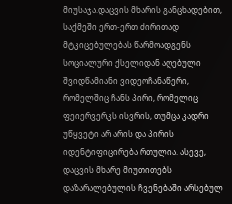მიუსაჯა.დაცვის მხარის განცხადებით, საქმეში ერთ-ერთ ძირითად მტკიცებულებას წარმოადგენს სოციალური ქსელიდან აღებული შვიდწამიანი ვიდეოჩანაწერი, რომელშიც ჩანს პირი, რომელიც ფეიერვერკს ისვრის, თუმცა კადრი უწყვეტი არ არის და პირის იდენტიფიცირება რთულია. ასევე, დაცვის მხარე მიუთითებს დაზარალებულის ჩვენებაში არსებულ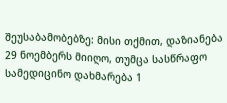შეუსაბამობებზე: მისი თქმით, დაზიანება 29 ნოემბერს მიიღო, თუმცა სასწრაფო სამედიცინო დახმარება 1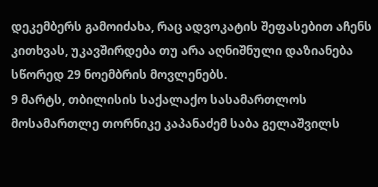დეკემბერს გამოიძახა, რაც ადვოკატის შეფასებით აჩენს კითხვას, უკავშირდება თუ არა აღნიშნული დაზიანება სწორედ 29 ნოემბრის მოვლენებს.
9 მარტს, თბილისის საქალაქო სასამართლოს მოსამართლე თორნიკე კაპანაძემ საბა გელაშვილს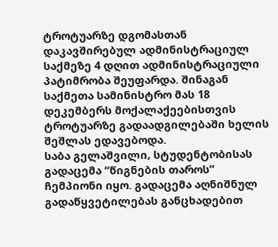ტროტუარზე დგომასთან დაკავშირებულ ადმინისტრაციულ საქმეზე 4 დღით ადმინისტრაციული პატიმრობა შეუფარდა. შინაგან საქმეთა სამინისტრო მას 18 დეკემბერს მოქალაქეებისთვის ტროტუარზე გადაადგილებაში ხელის შეშლას ედავებოდა.
საბა გელაშვილი, სტუდენტობისას გადაცემა “წიგნების თაროს” ჩემპიონი იყო. გადაცემა აღნიშნულ გადაწყვეტილებას განცხადებით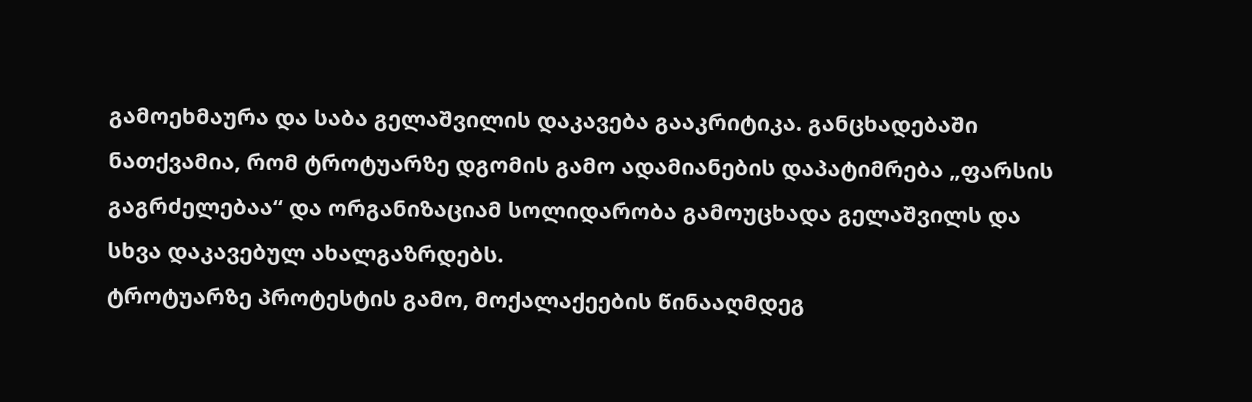გამოეხმაურა და საბა გელაშვილის დაკავება გააკრიტიკა. განცხადებაში ნათქვამია, რომ ტროტუარზე დგომის გამო ადამიანების დაპატიმრება „ფარსის გაგრძელებაა“ და ორგანიზაციამ სოლიდარობა გამოუცხადა გელაშვილს და სხვა დაკავებულ ახალგაზრდებს.
ტროტუარზე პროტესტის გამო, მოქალაქეების წინააღმდეგ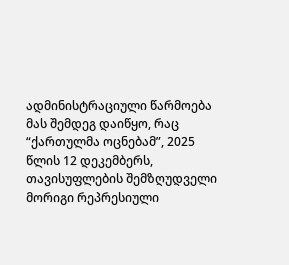ადმინისტრაციული წარმოება მას შემდეგ დაიწყო, რაც “ქართულმა ოცნებამ”, 2025 წლის 12 დეკემბერს, თავისუფლების შემზღუდველი მორიგი რეპრესიული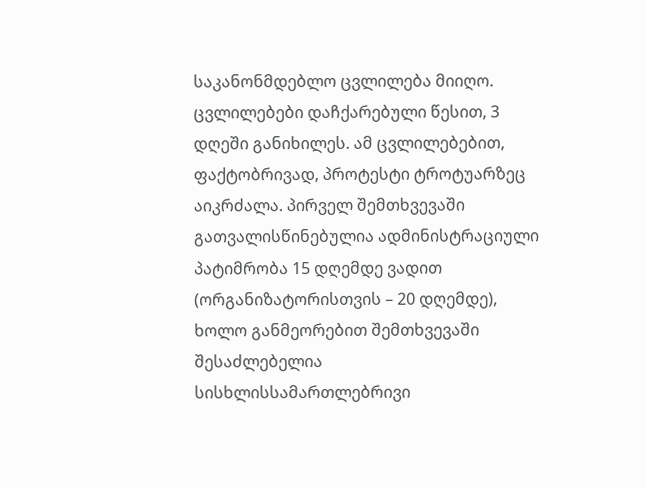საკანონმდებლო ცვლილება მიიღო. ცვლილებები დაჩქარებული წესით, 3 დღეში განიხილეს. ამ ცვლილებებით, ფაქტობრივად, პროტესტი ტროტუარზეც აიკრძალა. პირველ შემთხვევაში გათვალისწინებულია ადმინისტრაციული პატიმრობა 15 დღემდე ვადით (ორგანიზატორისთვის – 20 დღემდე), ხოლო განმეორებით შემთხვევაში შესაძლებელია სისხლისსამართლებრივი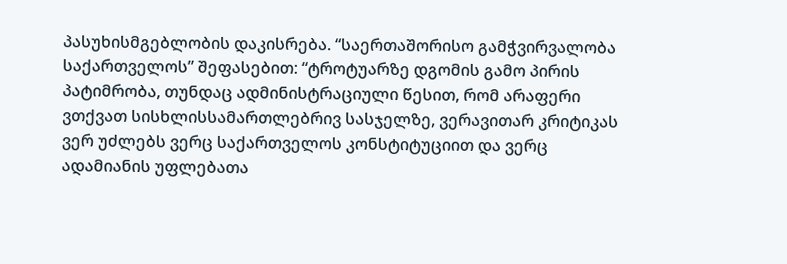პასუხისმგებლობის დაკისრება. “საერთაშორისო გამჭვირვალობა საქართველოს” შეფასებით: “ტროტუარზე დგომის გამო პირის პატიმრობა, თუნდაც ადმინისტრაციული წესით, რომ არაფერი ვთქვათ სისხლისსამართლებრივ სასჯელზე, ვერავითარ კრიტიკას ვერ უძლებს ვერც საქართველოს კონსტიტუციით და ვერც ადამიანის უფლებათა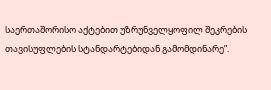საერთაშორისო აქტებით უზრუნველყოფილ შეკრების თავისუფლების სტანდარტებიდან გამომდინარე”.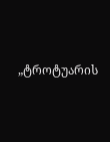„ტროტუარის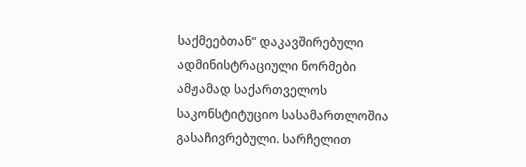საქმეებთან“ დაკავშირებული ადმინისტრაციული ნორმები ამჟამად საქართველოს საკონსტიტუციო სასამართლოშია გასაჩივრებული. სარჩელით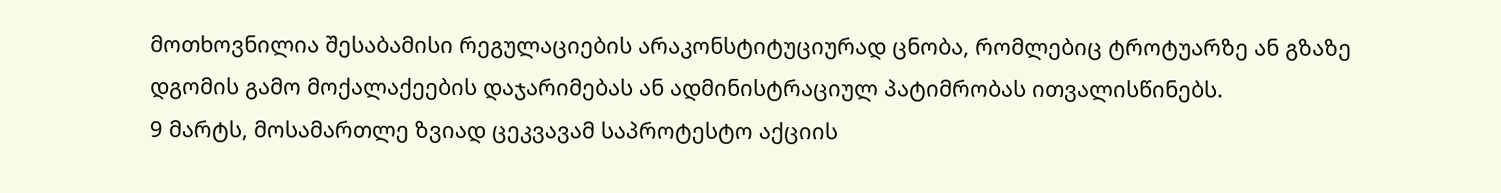მოთხოვნილია შესაბამისი რეგულაციების არაკონსტიტუციურად ცნობა, რომლებიც ტროტუარზე ან გზაზე დგომის გამო მოქალაქეების დაჯარიმებას ან ადმინისტრაციულ პატიმრობას ითვალისწინებს.
9 მარტს, მოსამართლე ზვიად ცეკვავამ საპროტესტო აქციის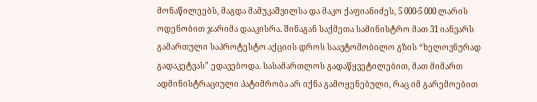მონაწილეებს, მაგდა მამუკაშვილსა და მაკო ქაფიანიძეს, 5 000-5 000 ლარის ოდენობით ჯარიმა დააკისრა. შინაგან საქმეთა სამინისტრო მათ 31 იანვარს გამართული საპროტესტო აქციის დროს საავტომობილო გზის “ხელოვნურად გადაკეტვას” ედავებოდა. სასამართლოს გადაწყვეტილებით, მათ მიმართ ადმინისტრაციული პატიმრობა არ იქნა გამოყენებული, რაც იმ გარემოებით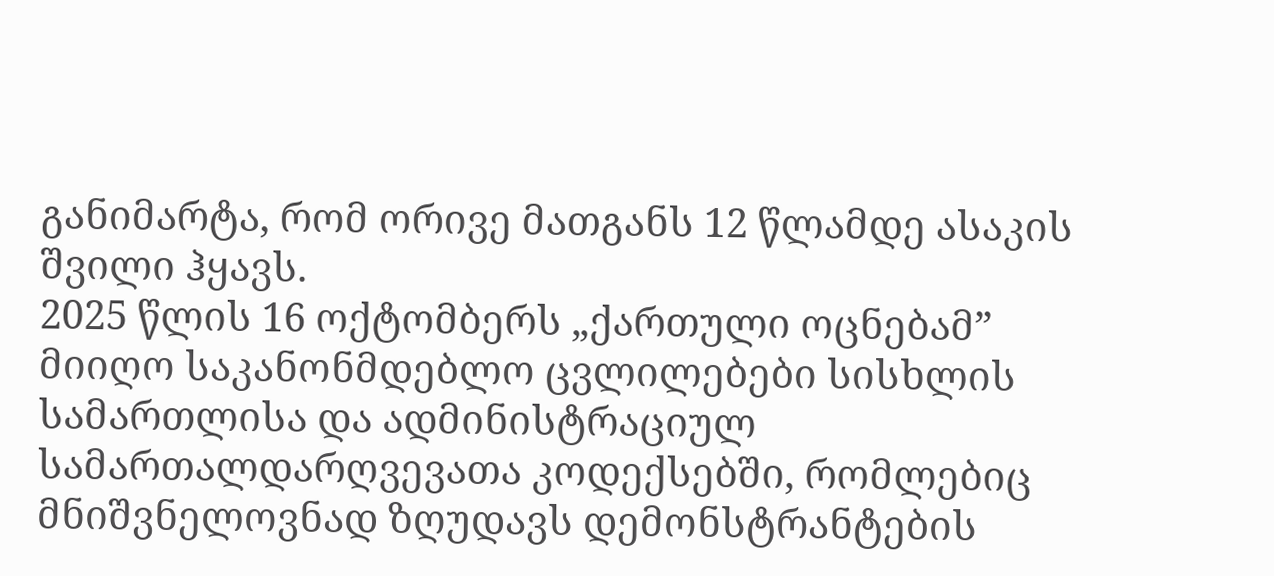განიმარტა, რომ ორივე მათგანს 12 წლამდე ასაკის შვილი ჰყავს.
2025 წლის 16 ოქტომბერს „ქართული ოცნებამ” მიიღო საკანონმდებლო ცვლილებები სისხლის სამართლისა და ადმინისტრაციულ სამართალდარღვევათა კოდექსებში, რომლებიც მნიშვნელოვნად ზღუდავს დემონსტრანტების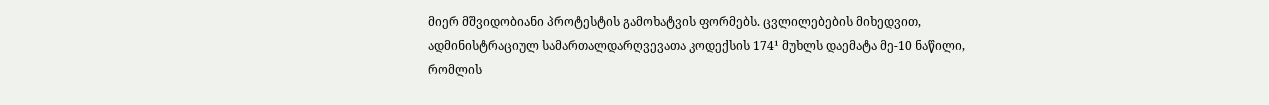მიერ მშვიდობიანი პროტესტის გამოხატვის ფორმებს. ცვლილებების მიხედვით, ადმინისტრაციულ სამართალდარღვევათა კოდექსის 174¹ მუხლს დაემატა მე-10 ნაწილი, რომლის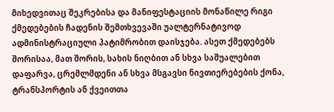მიხედვითაც შეკრებისა და მანიფესტაციის მონაწილე რიგი ქმედებების ჩადენის შემთხვევაში უალტერნატივოდ ადმინისტრაციული პატიმრობით დაისჯება. ასეთ ქმედებებს შორისაა, მათ შორის, სახის ნიღბით ან სხვა საშუალებით დაფარვა, ცრემლმდენი ან სხვა მსგავსი ნივთიერებების ქონა, ტრანსპორტის ან ქვეითთა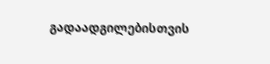გადაადგილებისთვის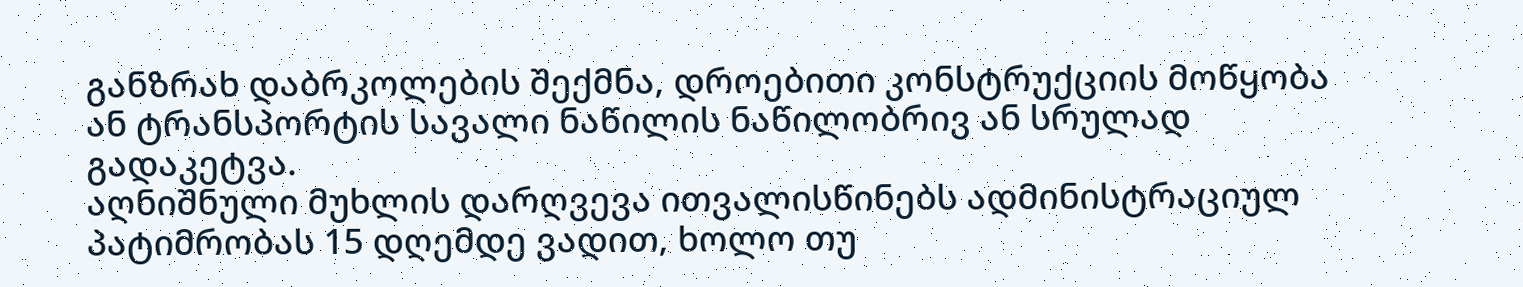განზრახ დაბრკოლების შექმნა, დროებითი კონსტრუქციის მოწყობა ან ტრანსპორტის სავალი ნაწილის ნაწილობრივ ან სრულად გადაკეტვა.
აღნიშნული მუხლის დარღვევა ითვალისწინებს ადმინისტრაციულ პატიმრობას 15 დღემდე ვადით, ხოლო თუ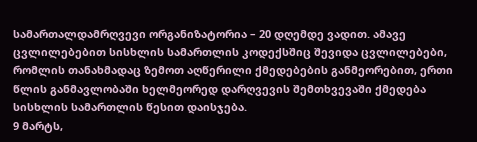სამართალდამრღვევი ორგანიზატორია – 20 დღემდე ვადით. ამავე ცვლილებებით სისხლის სამართლის კოდექსშიც შევიდა ცვლილებები, რომლის თანახმადაც ზემოთ აღწერილი ქმედებების განმეორებით, ერთი წლის განმავლობაში ხელმეორედ დარღვევის შემთხვევაში ქმედება სისხლის სამართლის წესით დაისჯება.
9 მარტს,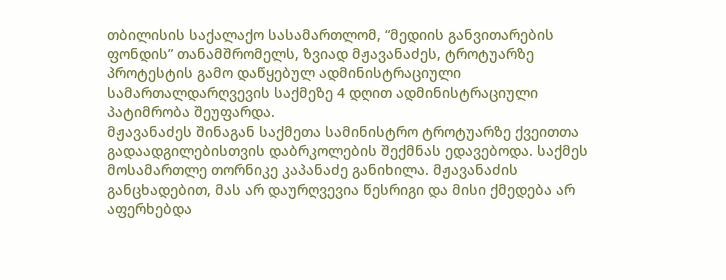თბილისის საქალაქო სასამართლომ, “მედიის განვითარების ფონდის” თანამშრომელს, ზვიად მჟავანაძეს, ტროტუარზე პროტესტის გამო დაწყებულ ადმინისტრაციული სამართალდარღვევის საქმეზე 4 დღით ადმინისტრაციული პატიმრობა შეუფარდა.
მჟავანაძეს შინაგან საქმეთა სამინისტრო ტროტუარზე ქვეითთა გადაადგილებისთვის დაბრკოლების შექმნას ედავებოდა. საქმეს მოსამართლე თორნიკე კაპანაძე განიხილა. მჟავანაძის განცხადებით, მას არ დაურღვევია წესრიგი და მისი ქმედება არ აფერხებდა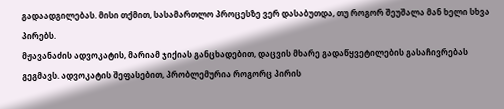გადაადგილებას. მისი თქმით, სასამართლო პროცესზე ვერ დასაბუთდა, თუ როგორ შეუშალა მან ხელი სხვა პირებს.
მჟავანაძის ადვოკატის, მარიამ ჯიქიას განცხადებით, დაცვის მხარე გადაწყვეტილების გასაჩივრებას გეგმავს. ადვოკატის შეფასებით, პრობლემურია როგორც პირის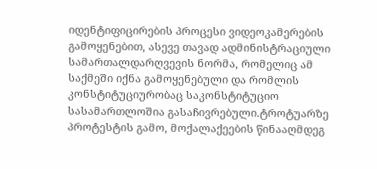იდენტიფიცირების პროცესი ვიდეოკამერების გამოყენებით, ასევე თავად ადმინისტრაციული სამართალდარღვევის ნორმა, რომელიც ამ საქმეში იქნა გამოყენებული და რომლის კონსტიტუციურობაც საკონსტიტუციო სასამართლოშია გასაჩივრებული.ტროტუარზე პროტესტის გამო, მოქალაქეების წინააღმდეგ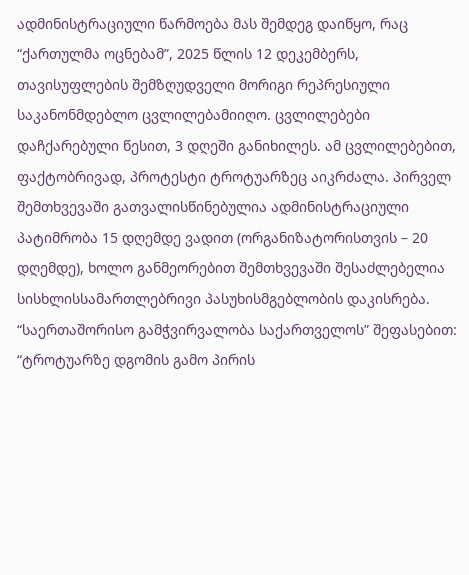ადმინისტრაციული წარმოება მას შემდეგ დაიწყო, რაც “ქართულმა ოცნებამ”, 2025 წლის 12 დეკემბერს, თავისუფლების შემზღუდველი მორიგი რეპრესიული საკანონმდებლო ცვლილებამიიღო. ცვლილებები დაჩქარებული წესით, 3 დღეში განიხილეს. ამ ცვლილებებით, ფაქტობრივად, პროტესტი ტროტუარზეც აიკრძალა. პირველ შემთხვევაში გათვალისწინებულია ადმინისტრაციული პატიმრობა 15 დღემდე ვადით (ორგანიზატორისთვის – 20 დღემდე), ხოლო განმეორებით შემთხვევაში შესაძლებელია სისხლისსამართლებრივი პასუხისმგებლობის დაკისრება. “საერთაშორისო გამჭვირვალობა საქართველოს” შეფასებით: “ტროტუარზე დგომის გამო პირის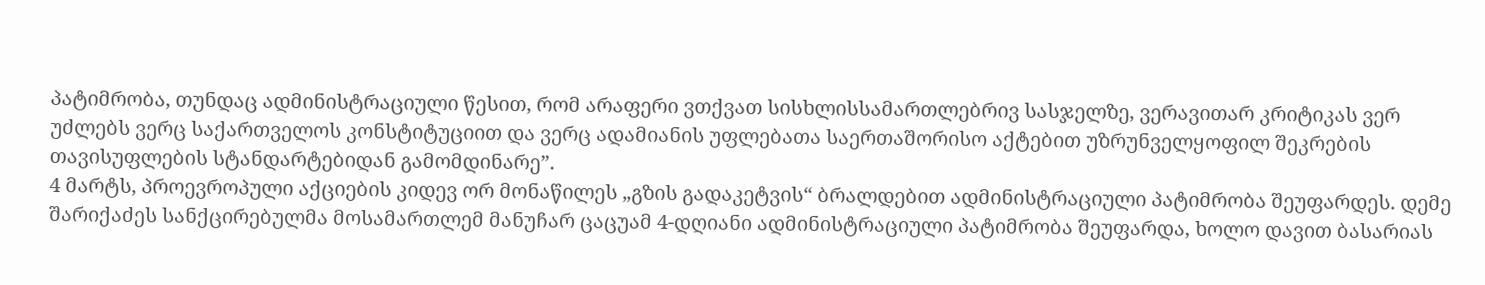პატიმრობა, თუნდაც ადმინისტრაციული წესით, რომ არაფერი ვთქვათ სისხლისსამართლებრივ სასჯელზე, ვერავითარ კრიტიკას ვერ უძლებს ვერც საქართველოს კონსტიტუციით და ვერც ადამიანის უფლებათა საერთაშორისო აქტებით უზრუნველყოფილ შეკრების თავისუფლების სტანდარტებიდან გამომდინარე”.
4 მარტს, პროევროპული აქციების კიდევ ორ მონაწილეს „გზის გადაკეტვის“ ბრალდებით ადმინისტრაციული პატიმრობა შეუფარდეს. დემე შარიქაძეს სანქცირებულმა მოსამართლემ მანუჩარ ცაცუამ 4-დღიანი ადმინისტრაციული პატიმრობა შეუფარდა, ხოლო დავით ბასარიას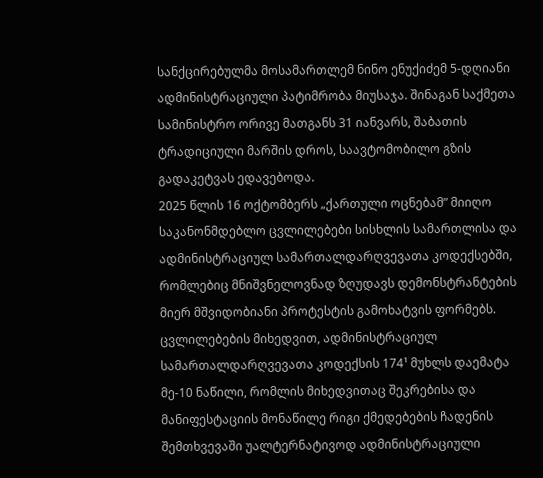სანქცირებულმა მოსამართლემ ნინო ენუქიძემ 5-დღიანი ადმინისტრაციული პატიმრობა მიუსაჯა. შინაგან საქმეთა სამინისტრო ორივე მათგანს 31 იანვარს, შაბათის ტრადიციული მარშის დროს, საავტომობილო გზის გადაკეტვას ედავებოდა.
2025 წლის 16 ოქტომბერს „ქართული ოცნებამ” მიიღო საკანონმდებლო ცვლილებები სისხლის სამართლისა და ადმინისტრაციულ სამართალდარღვევათა კოდექსებში, რომლებიც მნიშვნელოვნად ზღუდავს დემონსტრანტების მიერ მშვიდობიანი პროტესტის გამოხატვის ფორმებს. ცვლილებების მიხედვით, ადმინისტრაციულ სამართალდარღვევათა კოდექსის 174¹ მუხლს დაემატა მე-10 ნაწილი, რომლის მიხედვითაც შეკრებისა და მანიფესტაციის მონაწილე რიგი ქმედებების ჩადენის შემთხვევაში უალტერნატივოდ ადმინისტრაციული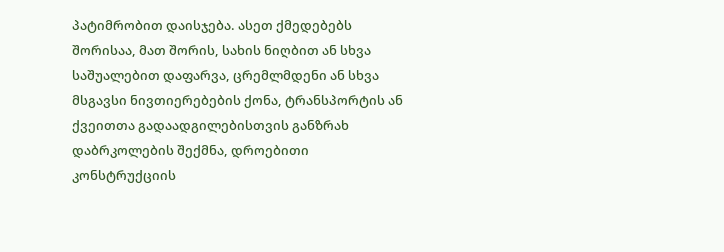პატიმრობით დაისჯება. ასეთ ქმედებებს შორისაა, მათ შორის, სახის ნიღბით ან სხვა საშუალებით დაფარვა, ცრემლმდენი ან სხვა მსგავსი ნივთიერებების ქონა, ტრანსპორტის ან ქვეითთა გადაადგილებისთვის განზრახ დაბრკოლების შექმნა, დროებითი კონსტრუქციის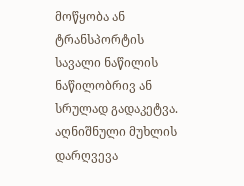მოწყობა ან ტრანსპორტის სავალი ნაწილის ნაწილობრივ ან სრულად გადაკეტვა.
აღნიშნული მუხლის დარღვევა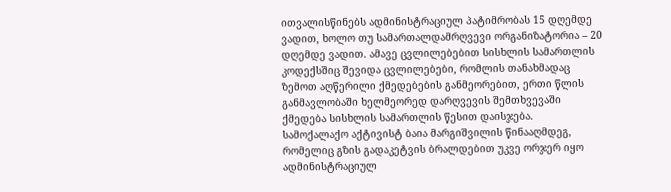ითვალისწინებს ადმინისტრაციულ პატიმრობას 15 დღემდე ვადით, ხოლო თუ სამართალდამრღვევი ორგანიზატორია – 20 დღემდე ვადით. ამავე ცვლილებებით სისხლის სამართლის კოდექსშიც შევიდა ცვლილებები, რომლის თანახმადაც ზემოთ აღწერილი ქმედებების განმეორებით, ერთი წლის განმავლობაში ხელმეორედ დარღვევის შემთხვევაში ქმედება სისხლის სამართლის წესით დაისჯება.
სამოქალაქო აქტივისტ ბაია მარგიშვილის წინააღმდეგ, რომელიც გზის გადაკეტვის ბრალდებით უკვე ორჯერ იყო ადმინისტრაციულ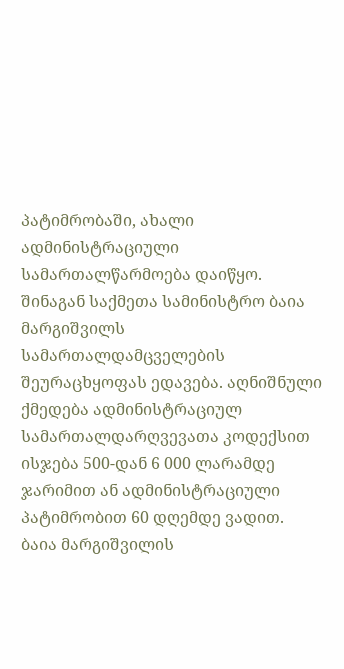პატიმრობაში, ახალი ადმინისტრაციული სამართალწარმოება დაიწყო.
შინაგან საქმეთა სამინისტრო ბაია მარგიშვილს სამართალდამცველების შეურაცხყოფას ედავება. აღნიშნული ქმედება ადმინისტრაციულ სამართალდარღვევათა კოდექსით ისჯება 500-დან 6 000 ლარამდე ჯარიმით ან ადმინისტრაციული პატიმრობით 60 დღემდე ვადით.
ბაია მარგიშვილის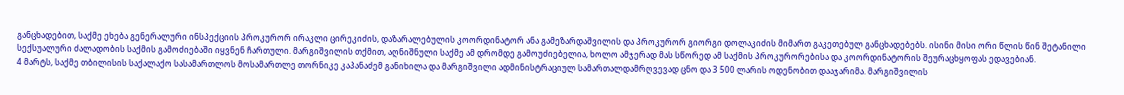განცხადებით, საქმე ეხება გენერალური ინსპექციის პროკურორ ირაკლი ცირეკიძის, დაზარალებულის კოორდინატორ ანა გამეზარდაშვილის და პროკურორ გიორგი დოლაკიძის მიმართ გაკეთებულ განცხადებებს. ისინი მისი ორი წლის წინ შეტანილი სექსუალური ძალადობის საქმის გამოძიებაში იყვნენ ჩართული. მარგიშვილის თქმით, აღნიშნული საქმე ამ დრომდე გამოუძიებელია, ხოლო ამჯერად მას სწორედ ამ საქმის პროკურორებისა და კოორდინატორის შეურაცხყოფას ედავებიან.
4 მარტს, საქმე თბილისის საქალაქო სასამართლოს მოსამართლე თორნიკე კაპანაძემ განიხილა და მარგიშვილი ადმინისტრაციულ სამართალდამრღვევად ცნო და 3 500 ლარის ოდენობით დააჯარიმა. მარგიშვილის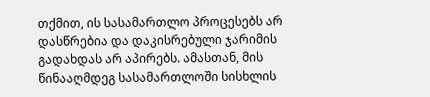თქმით, ის სასამართლო პროცესებს არ დასწრებია და დაკისრებული ჯარიმის გადახდას არ აპირებს. ამასთან, მის წინააღმდეგ სასამართლოში სისხლის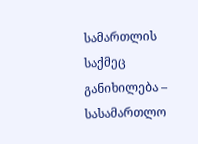სამართლის საქმეც განიხილება – სასამართლო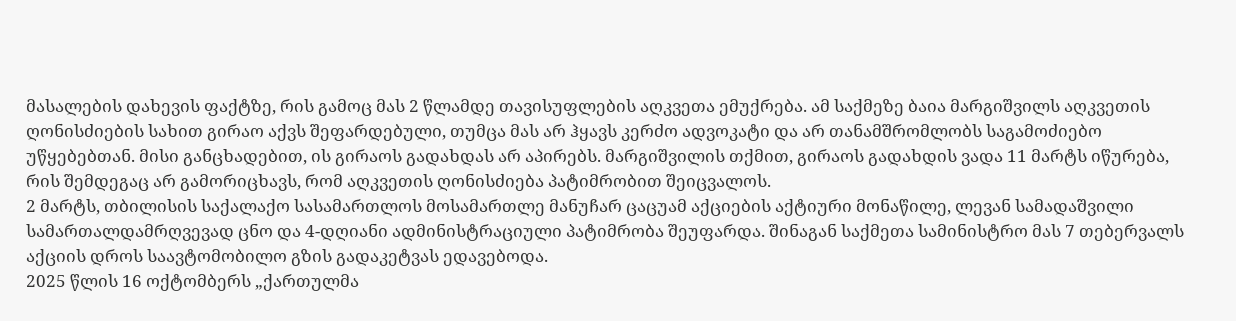მასალების დახევის ფაქტზე, რის გამოც მას 2 წლამდე თავისუფლების აღკვეთა ემუქრება. ამ საქმეზე ბაია მარგიშვილს აღკვეთის ღონისძიების სახით გირაო აქვს შეფარდებული, თუმცა მას არ ჰყავს კერძო ადვოკატი და არ თანამშრომლობს საგამოძიებო უწყებებთან. მისი განცხადებით, ის გირაოს გადახდას არ აპირებს. მარგიშვილის თქმით, გირაოს გადახდის ვადა 11 მარტს იწურება, რის შემდეგაც არ გამორიცხავს, რომ აღკვეთის ღონისძიება პატიმრობით შეიცვალოს.
2 მარტს, თბილისის საქალაქო სასამართლოს მოსამართლე მანუჩარ ცაცუამ აქციების აქტიური მონაწილე, ლევან სამადაშვილი სამართალდამრღვევად ცნო და 4-დღიანი ადმინისტრაციული პატიმრობა შეუფარდა. შინაგან საქმეთა სამინისტრო მას 7 თებერვალს აქციის დროს საავტომობილო გზის გადაკეტვას ედავებოდა.
2025 წლის 16 ოქტომბერს „ქართულმა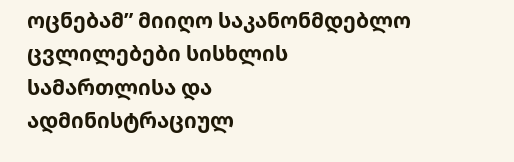ოცნებამ” მიიღო საკანონმდებლო ცვლილებები სისხლის სამართლისა და ადმინისტრაციულ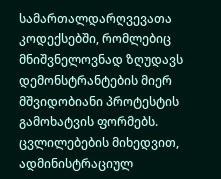სამართალდარღვევათა კოდექსებში, რომლებიც მნიშვნელოვნად ზღუდავს დემონსტრანტების მიერ მშვიდობიანი პროტესტის გამოხატვის ფორმებს. ცვლილებების მიხედვით, ადმინისტრაციულ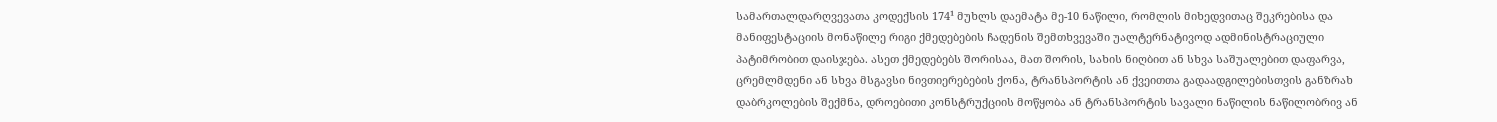სამართალდარღვევათა კოდექსის 174¹ მუხლს დაემატა მე-10 ნაწილი, რომლის მიხედვითაც შეკრებისა და მანიფესტაციის მონაწილე რიგი ქმედებების ჩადენის შემთხვევაში უალტერნატივოდ ადმინისტრაციული პატიმრობით დაისჯება. ასეთ ქმედებებს შორისაა, მათ შორის, სახის ნიღბით ან სხვა საშუალებით დაფარვა, ცრემლმდენი ან სხვა მსგავსი ნივთიერებების ქონა, ტრანსპორტის ან ქვეითთა გადაადგილებისთვის განზრახ დაბრკოლების შექმნა, დროებითი კონსტრუქციის მოწყობა ან ტრანსპორტის სავალი ნაწილის ნაწილობრივ ან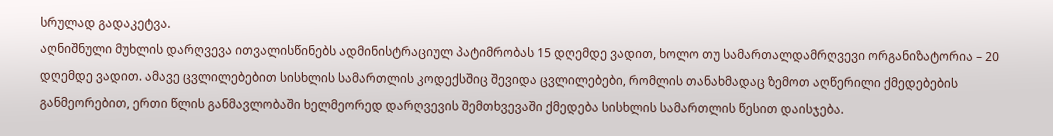სრულად გადაკეტვა.
აღნიშნული მუხლის დარღვევა ითვალისწინებს ადმინისტრაციულ პატიმრობას 15 დღემდე ვადით, ხოლო თუ სამართალდამრღვევი ორგანიზატორია – 20 დღემდე ვადით. ამავე ცვლილებებით სისხლის სამართლის კოდექსშიც შევიდა ცვლილებები, რომლის თანახმადაც ზემოთ აღწერილი ქმედებების განმეორებით, ერთი წლის განმავლობაში ხელმეორედ დარღვევის შემთხვევაში ქმედება სისხლის სამართლის წესით დაისჯება.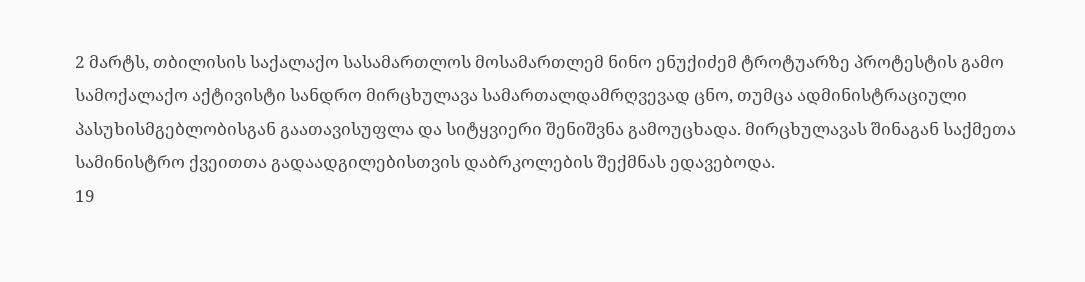2 მარტს, თბილისის საქალაქო სასამართლოს მოსამართლემ ნინო ენუქიძემ ტროტუარზე პროტესტის გამო სამოქალაქო აქტივისტი სანდრო მირცხულავა სამართალდამრღვევად ცნო, თუმცა ადმინისტრაციული პასუხისმგებლობისგან გაათავისუფლა და სიტყვიერი შენიშვნა გამოუცხადა. მირცხულავას შინაგან საქმეთა სამინისტრო ქვეითთა გადაადგილებისთვის დაბრკოლების შექმნას ედავებოდა.
19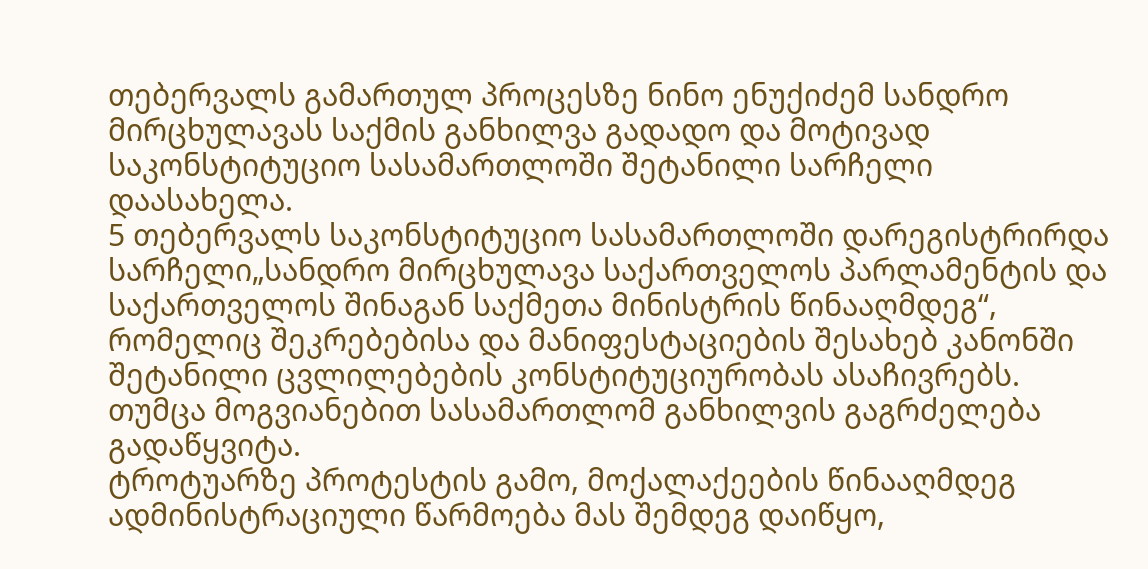თებერვალს გამართულ პროცესზე ნინო ენუქიძემ სანდრო მირცხულავას საქმის განხილვა გადადო და მოტივად საკონსტიტუციო სასამართლოში შეტანილი სარჩელი დაასახელა.
5 თებერვალს საკონსტიტუციო სასამართლოში დარეგისტრირდა სარჩელი„სანდრო მირცხულავა საქართველოს პარლამენტის და საქართველოს შინაგან საქმეთა მინისტრის წინააღმდეგ“, რომელიც შეკრებებისა და მანიფესტაციების შესახებ კანონში შეტანილი ცვლილებების კონსტიტუციურობას ასაჩივრებს. თუმცა მოგვიანებით სასამართლომ განხილვის გაგრძელება გადაწყვიტა.
ტროტუარზე პროტესტის გამო, მოქალაქეების წინააღმდეგ ადმინისტრაციული წარმოება მას შემდეგ დაიწყო,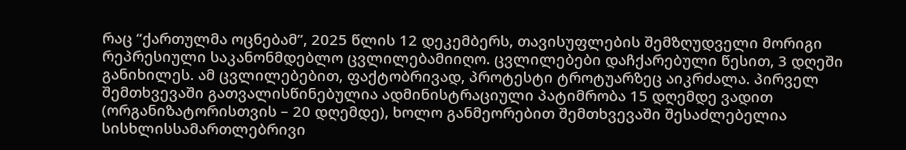რაც “ქართულმა ოცნებამ”, 2025 წლის 12 დეკემბერს, თავისუფლების შემზღუდველი მორიგი რეპრესიული საკანონმდებლო ცვლილებამიიღო. ცვლილებები დაჩქარებული წესით, 3 დღეში განიხილეს. ამ ცვლილებებით, ფაქტობრივად, პროტესტი ტროტუარზეც აიკრძალა. პირველ შემთხვევაში გათვალისწინებულია ადმინისტრაციული პატიმრობა 15 დღემდე ვადით (ორგანიზატორისთვის – 20 დღემდე), ხოლო განმეორებით შემთხვევაში შესაძლებელია სისხლისსამართლებრივი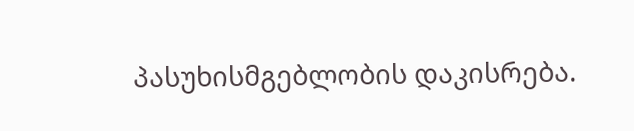პასუხისმგებლობის დაკისრება.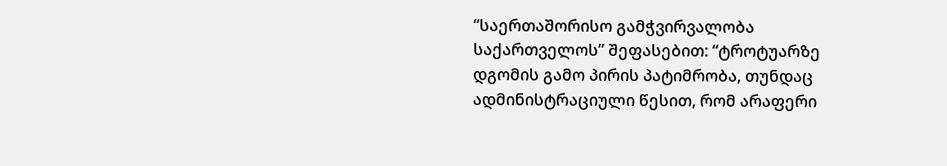“საერთაშორისო გამჭვირვალობა საქართველოს” შეფასებით: “ტროტუარზე დგომის გამო პირის პატიმრობა, თუნდაც ადმინისტრაციული წესით, რომ არაფერი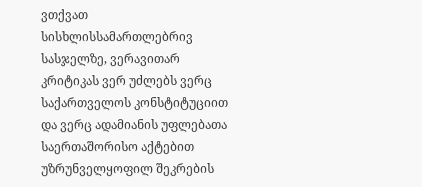ვთქვათ სისხლისსამართლებრივ სასჯელზე, ვერავითარ კრიტიკას ვერ უძლებს ვერც საქართველოს კონსტიტუციით და ვერც ადამიანის უფლებათა საერთაშორისო აქტებით უზრუნველყოფილ შეკრების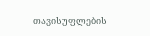თავისუფლების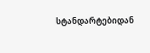სტანდარტებიდან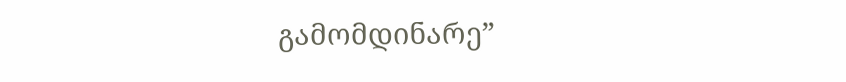გამომდინარე”